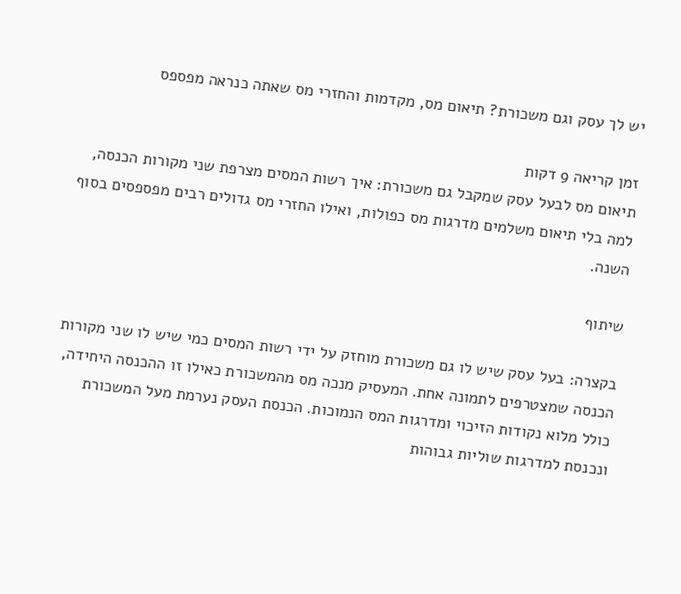יש לך עסק וגם משכורת? תיאום מס, מקדמות והחזרי מס שאתה כנראה מפספס

זמן קריאה 9 דקות
תיאום מס לבעל עסק שמקבל גם משכורת: איך רשות המסים מצרפת שני מקורות הכנסה, למה בלי תיאום משלמים מדרגות מס כפולות, ואילו החזרי מס גדולים רבים מפספסים בסוף השנה.

שיתוף

בקצרה: בעל עסק שיש לו גם משכורת מוחזק על ידי רשות המסים כמי שיש לו שני מקורות הכנסה שמצטרפים לתמונה אחת. המעסיק מנכה מס מהמשכורת כאילו זו ההכנסה היחידה, כולל מלוא נקודות הזיכוי ומדרגות המס הנמוכות. הכנסת העסק נערמת מעל המשכורת ונכנסת למדרגות שוליות גבוהות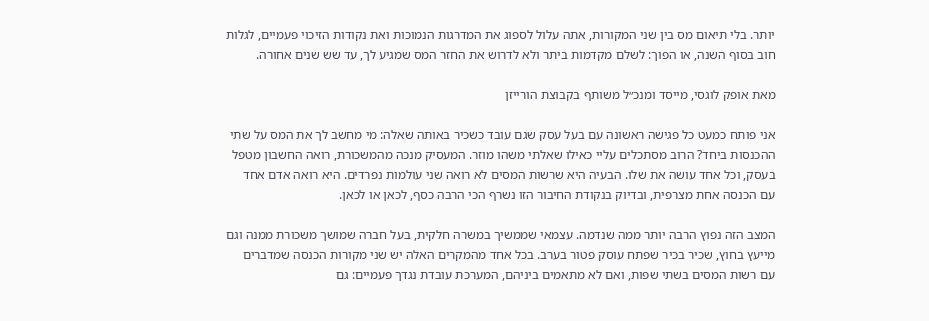יותר. בלי תיאום מס בין שני המקורות, אתה עלול לספוג את המדרגות הנמוכות ואת נקודות הזיכוי פעמיים, לגלות חוב בסוף השנה, או הפוך: לשלם מקדמות ביתר ולא לדרוש את החזר המס שמגיע לך, עד שש שנים אחורה.

מאת אופק לוגסי, מייסד ומנכ״ל משותף בקבוצת הורייזן

אני פותח כמעט כל פגישה ראשונה עם בעל עסק שגם עובד כשכיר באותה שאלה: מי מחשב לך את המס על שתי ההכנסות ביחד? הרוב מסתכלים עליי כאילו שאלתי משהו מוזר. המעסיק מנכה מהמשכורת, רואה החשבון מטפל בעסק, וכל אחד עושה את שלו. הבעיה היא שרשות המסים לא רואה שני עולמות נפרדים. היא רואה אדם אחד עם הכנסה אחת מצרפית, ובדיוק בנקודת החיבור הזו נשרף הכי הרבה כסף, לכאן או לכאן.

המצב הזה נפוץ הרבה יותר ממה שנדמה. עצמאי שממשיך במשרה חלקית, בעל חברה שמושך משכורת ממנה וגם מייעץ בחוץ, שכיר בכיר שפתח עוסק פטור בערב. בכל אחד מהמקרים האלה יש שני מקורות הכנסה שמדברים עם רשות המסים בשתי שפות, ואם לא מתאמים ביניהם, המערכת עובדת נגדך פעמיים: גם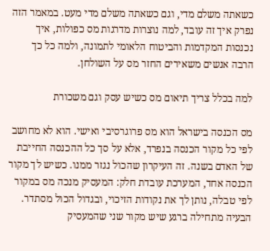כשאתה משלם מדי, וגם כשאתה משלם מדי מעט. במאמר הזה נפרק איך זה עובד, למה נוצרות מדרגות מס כפולות, איך נכנסות המקדמות והביטוח הלאומי לתמונה, ולמה כל כך הרבה אנשים משאירים החזר מס על השולחן.

למה בכלל צריך תיאום מס כשיש עסק וגם משכורת

מס הכנסה בישראל הוא מס פרוגרסיבי ואישי. הוא לא מחושב לפי כל מקור הכנסה בנפרד, אלא על סך כל ההכנסה החייבת של האדם בשנה. זה העיקרון שהכול נגזר ממנו. כשיש לך מקור הכנסה אחד, המערכת עובדת חלק: המעסיק מנכה מס במקור לפי טבלה, נותן לך את נקודות הזיכוי, ובגדול הכול מסתדר. הבעיה מתחילה ברגע שיש מקור שני שהמעסיק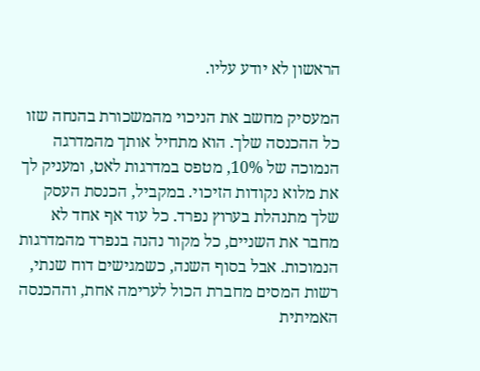הראשון לא יודע עליו.

המעסיק מחשב את הניכוי מהמשכורת בהנחה שזו כל ההכנסה שלך. הוא מתחיל אותך מהמדרגה הנמוכה של 10%, מטפס במדרגות לאט, ומעניק לך את מלוא נקודות הזיכוי. במקביל, הכנסת העסק שלך מתנהלת בערוץ נפרד. כל עוד אף אחד לא מחבר את השניים, כל מקור נהנה בנפרד מהמדרגות הנמוכות. אבל בסוף השנה, כשמגישים דוח שנתי, רשות המסים מחברת הכול לערימה אחת, וההכנסה האמיתית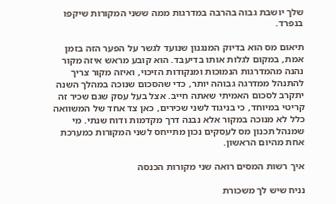שלך יושבת גבוה בהרבה במדרגות ממה ששני המקורות שיקפו בנפרד.

תיאום מס הוא בדיוק המנגנון שנועד לגשר על הפער הזה בזמן אמת, במקום לגלות אותו בדיעבד. הוא קובע מראש איזה מקור נהנה מהמדרגות הנמוכות ומנקודות הזיכוי, ואיזה מקור צריך להתנהל ממדרגה גבוהה יותר, כדי שהסכום שנוכה במהלך השנה יתקרב לסכום האמיתי שאתה חייב. אצל בעל עסק שגם שכיר זה קריטי במיוחד, כי בניגוד לשני שכירים, כאן צד אחד של המשוואה כלל לא מנוכה במקור אלא נבנה דרך מקדמות ודוח שנתי. מי שמנהל תכנון מס לעסקים נכון מתייחס לשני המקורות כמערכת אחת מהיום הראשון.

איך רשות המסים רואה שני מקורות הכנסה

נניח שיש לך משכורת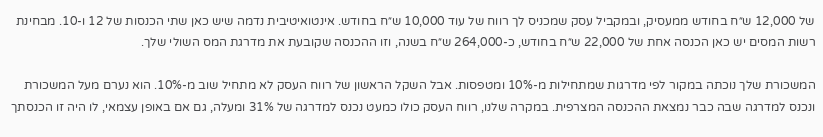של 12,000 ש״ח בחודש ממעסיק, ובמקביל עסק שמכניס לך רווח של עוד 10,000 ש״ח בחודש. אינטואיטיבית נדמה שיש כאן שתי הכנסות של 12 ו-10. מבחינת רשות המסים יש כאן הכנסה אחת של 22,000 ש״ח בחודש, כ-264,000 ש״ח בשנה, וזו ההכנסה שקובעת את מדרגת המס השולי שלך.

המשכורת שלך נוכתה במקור לפי מדרגות שמתחילות מ-10% ומטפסות. אבל השקל הראשון של רווח העסק לא מתחיל שוב מ-10%. הוא נערם מעל המשכורת ונכנס למדרגה שבה כבר נמצאת ההכנסה המצרפית. במקרה שלנו, רווח העסק כולו כמעט נכנס למדרגה של 31% ומעלה, גם אם באופן עצמאי, לו היה זו הכנסתך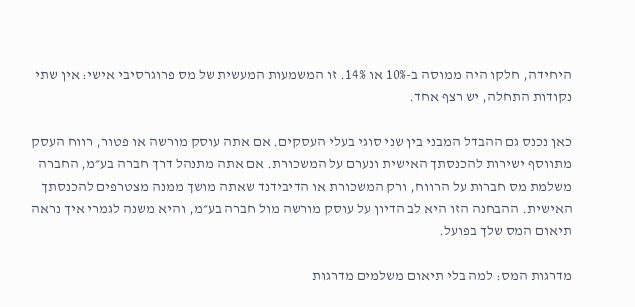היחידה, חלקו היה ממוסה ב-10% או 14%. זו המשמעות המעשית של מס פרוגרסיבי אישי: אין שתי נקודות התחלה, יש רצף אחד.

כאן נכנס גם ההבדל המבני בין שני סוגי בעלי העסקים. אם אתה עוסק מורשה או פטור, רווח העסק מתווסף ישירות להכנסתך האישית ונערם על המשכורת. אם אתה מתנהל דרך חברה בע״מ, החברה משלמת מס חברות על הרווח, ורק המשכורת או הדיבידנד שאתה מושך ממנה מצטרפים להכנסתך האישית. ההבחנה הזו היא לב הדיון על עוסק מורשה מול חברה בע״מ, והיא משנה לגמרי איך נראה תיאום המס שלך בפועל.

מדרגות המס: למה בלי תיאום משלמים מדרגות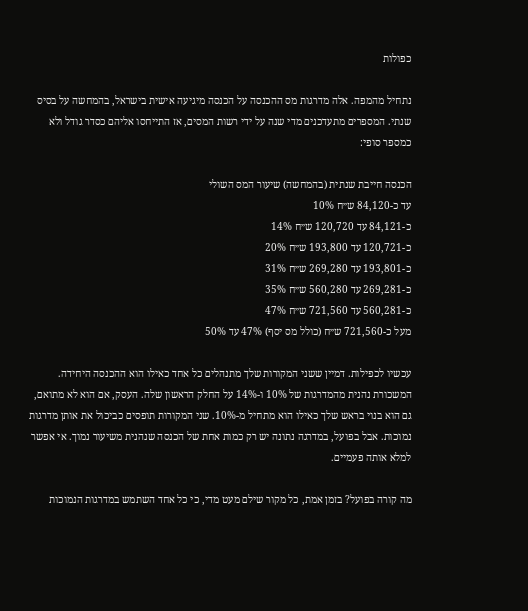כפולות

נתחיל מהמפה. אלה מדרגות מס ההכנסה על הכנסה מיגיעה אישית בישראל, בהמחשה על בסיס שנתי. המספרים מתעדכנים מדי שנה על ידי רשות המסים, אז התייחסו אליהם כסדר גודל ולא כמספר סופי:

הכנסה חייבת שנתית (בהמחשה) שיעור המס השולי
עד כ-84,120 ש״ח 10%
כ-84,121 עד 120,720 ש״ח 14%
כ-120,721 עד 193,800 ש״ח 20%
כ-193,801 עד 269,280 ש״ח 31%
כ-269,281 עד 560,280 ש״ח 35%
כ-560,281 עד 721,560 ש״ח 47%
מעל כ-721,560 ש״ח (כולל מס יסף) 47% עד 50%

עכשיו לכפילות. דמיין ששני המקורות שלך מתנהלים כל אחד כאילו הוא ההכנסה היחידה. המשכורת נהנית מהמדרגות של 10% ו-14% על החלק הראשון שלה. העסק, אם הוא לא מתואם, גם הוא בנוי בראש שלך כאילו הוא מתחיל מ-10%. שני המקורות תופסים כביכול את אותן מדרגות נמוכות. אבל בפועל, במדרגה נתונה יש רק כמות אחת של הכנסה שנהנית משיעור נמוך. אי אפשר למלא אותה פעמיים.

מה קורה בפועל? בזמן אמת, כל מקור שילם מעט מדי, כי כל אחד השתמש במדרגות הנמוכות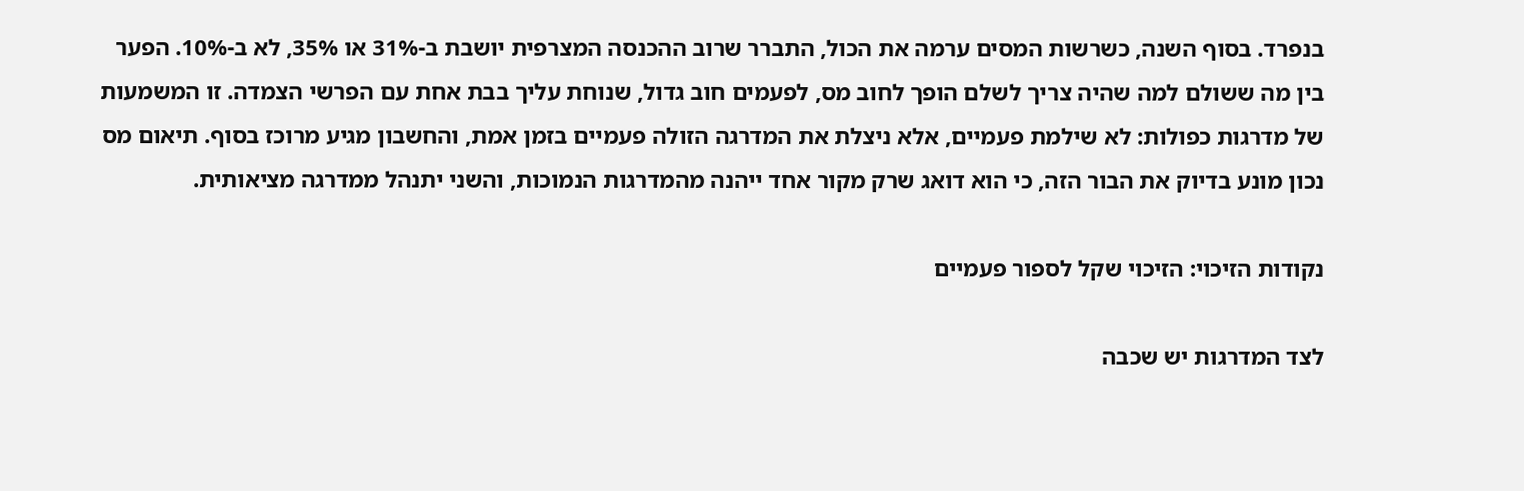בנפרד. בסוף השנה, כשרשות המסים ערמה את הכול, התברר שרוב ההכנסה המצרפית יושבת ב-31% או 35%, לא ב-10%. הפער בין מה ששולם למה שהיה צריך לשלם הופך לחוב מס, לפעמים חוב גדול, שנוחת עליך בבת אחת עם הפרשי הצמדה. זו המשמעות של מדרגות כפולות: לא שילמת פעמיים, אלא ניצלת את המדרגה הזולה פעמיים בזמן אמת, והחשבון מגיע מרוכז בסוף. תיאום מס נכון מונע בדיוק את הבור הזה, כי הוא דואג שרק מקור אחד ייהנה מהמדרגות הנמוכות, והשני יתנהל ממדרגה מציאותית.

נקודות הזיכוי: הזיכוי שקל לספור פעמיים

לצד המדרגות יש שכבה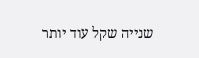שנייה שקל עוד יותר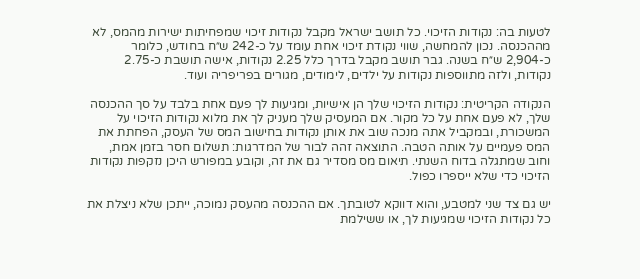לטעות בה: נקודות הזיכוי. כל תושב ישראל מקבל נקודות זיכוי שמפחיתות ישירות מהמס, לא מההכנסה. נכון להמחשה, שווי נקודת זיכוי אחת עומד על כ-242 ש״ח בחודש, כלומר כ-2,904 ש״ח בשנה. גבר תושב מקבל בדרך כלל 2.25 נקודות, אישה תושבת כ-2.75 נקודות, ולזה מתווספות נקודות על ילדים, לימודים, מגורים בפריפריה ועוד.

הנקודה הקריטית: נקודות הזיכוי שלך הן אישיות, ומגיעות לך פעם אחת בלבד על סך ההכנסה שלך, לא פעם אחת על כל מקור. אם המעסיק שלך מעניק לך את מלוא נקודות הזיכוי על המשכורת, ובמקביל אתה מנכה שוב את אותן נקודות בחישוב המס של העסק, הפחתת את המס פעמיים על אותה הטבה. התוצאה זהה לבור של המדרגות: תשלום חסר בזמן אמת, וחוב שמתגלה בדוח השנתי. תיאום מס מסדיר גם את זה, וקובע במפורש היכן נזקפות נקודות הזיכוי כדי שלא ייספרו כפול.

יש גם צד שני למטבע, והוא דווקא לטובתך. אם ההכנסה מהעסק נמוכה, ייתכן שלא ניצלת את כל נקודות הזיכוי שמגיעות לך, או ששילמת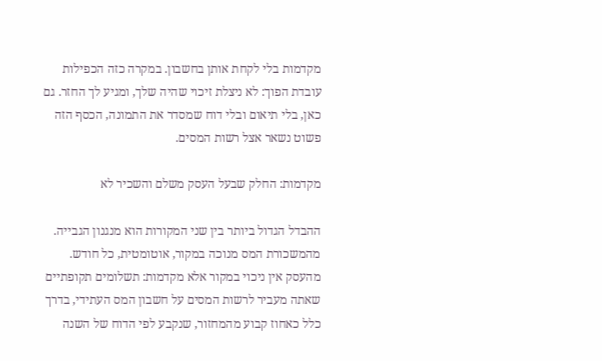מקדמות בלי לקחת אותן בחשבון. במקרה כזה הכפילות עובדת הפוך: לא ניצלת זיכוי שהיה שלך, ומגיע לך החזר. גם כאן, בלי תיאום ובלי דוח שמסדר את התמונה, הכסף הזה פשוט נשאר אצל רשות המסים.

מקדמות: החלק שבעל העסק משלם והשכיר לא

ההבדל הגדול ביותר בין שני המקורות הוא מנגנון הגבייה. מהמשכורת המס מנוכה במקור, אוטומטית, כל חודש. מהעסק אין ניכוי במקור אלא מקדמות: תשלומים תקופתיים שאתה מעביר לרשות המסים על חשבון המס העתידי, בדרך כלל כאחוז קבוע מהמחזור, שנקבע לפי הדוח של השנה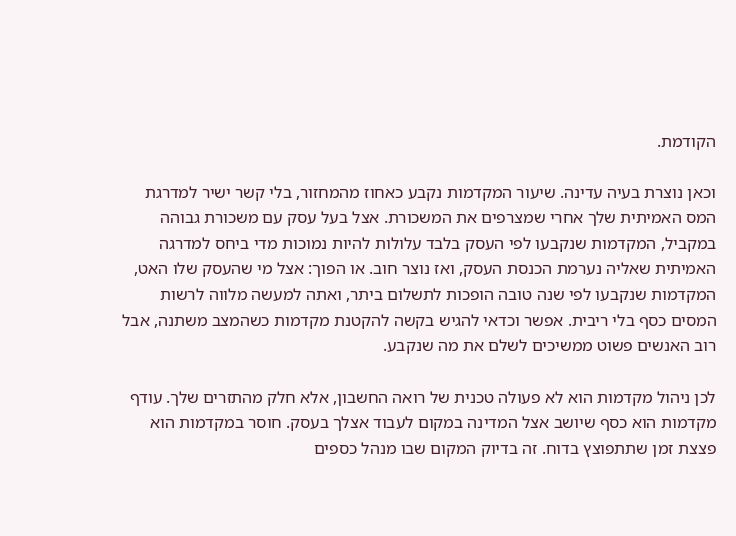הקודמת.

וכאן נוצרת בעיה עדינה. שיעור המקדמות נקבע כאחוז מהמחזור, בלי קשר ישיר למדרגת המס האמיתית שלך אחרי שמצרפים את המשכורת. אצל בעל עסק עם משכורת גבוהה במקביל, המקדמות שנקבעו לפי העסק בלבד עלולות להיות נמוכות מדי ביחס למדרגה האמיתית שאליה נערמת הכנסת העסק, ואז נוצר חוב. או הפוך: אצל מי שהעסק שלו האט, המקדמות שנקבעו לפי שנה טובה הופכות לתשלום ביתר, ואתה למעשה מלווה לרשות המסים כסף בלי ריבית. אפשר וכדאי להגיש בקשה להקטנת מקדמות כשהמצב משתנה, אבל רוב האנשים פשוט ממשיכים לשלם את מה שנקבע.

לכן ניהול מקדמות הוא לא פעולה טכנית של רואה החשבון, אלא חלק מהתזרים שלך. עודף מקדמות הוא כסף שיושב אצל המדינה במקום לעבוד אצלך בעסק. חוסר במקדמות הוא פצצת זמן שתתפוצץ בדוח. זה בדיוק המקום שבו מנהל כספים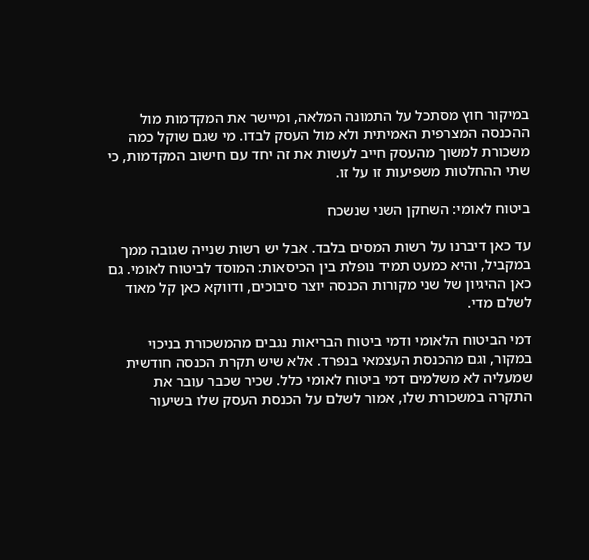במיקור חוץ מסתכל על התמונה המלאה, ומיישר את המקדמות מול ההכנסה המצרפית האמיתית ולא מול העסק לבדו. מי שגם שוקל כמה משכורת למשוך מהעסק חייב לעשות את זה יחד עם חישוב המקדמות, כי שתי ההחלטות משפיעות זו על זו.

ביטוח לאומי: השחקן השני שנשכח

עד כאן דיברנו על רשות המסים בלבד. אבל יש רשות שנייה שגובה ממך במקביל, והיא כמעט תמיד נופלת בין הכיסאות: המוסד לביטוח לאומי. גם כאן ההיגיון של שני מקורות הכנסה יוצר סיבוכים, ודווקא כאן קל מאוד לשלם מדי.

דמי הביטוח הלאומי ודמי ביטוח הבריאות נגבים מהמשכורת בניכוי במקור, וגם מהכנסת העצמאי בנפרד. אלא שיש תקרת הכנסה חודשית שמעליה לא משלמים דמי ביטוח לאומי כלל. שכיר שכבר עובר את התקרה במשכורת שלו, אמור לשלם על הכנסת העסק שלו בשיעור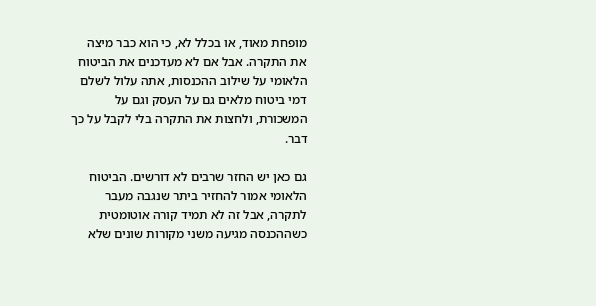מופחת מאוד, או בכלל לא, כי הוא כבר מיצה את התקרה. אבל אם לא מעדכנים את הביטוח הלאומי על שילוב ההכנסות, אתה עלול לשלם דמי ביטוח מלאים גם על העסק וגם על המשכורת, ולחצות את התקרה בלי לקבל על כך דבר.

גם כאן יש החזר שרבים לא דורשים. הביטוח הלאומי אמור להחזיר ביתר שנגבה מעבר לתקרה, אבל זה לא תמיד קורה אוטומטית כשההכנסה מגיעה משני מקורות שונים שלא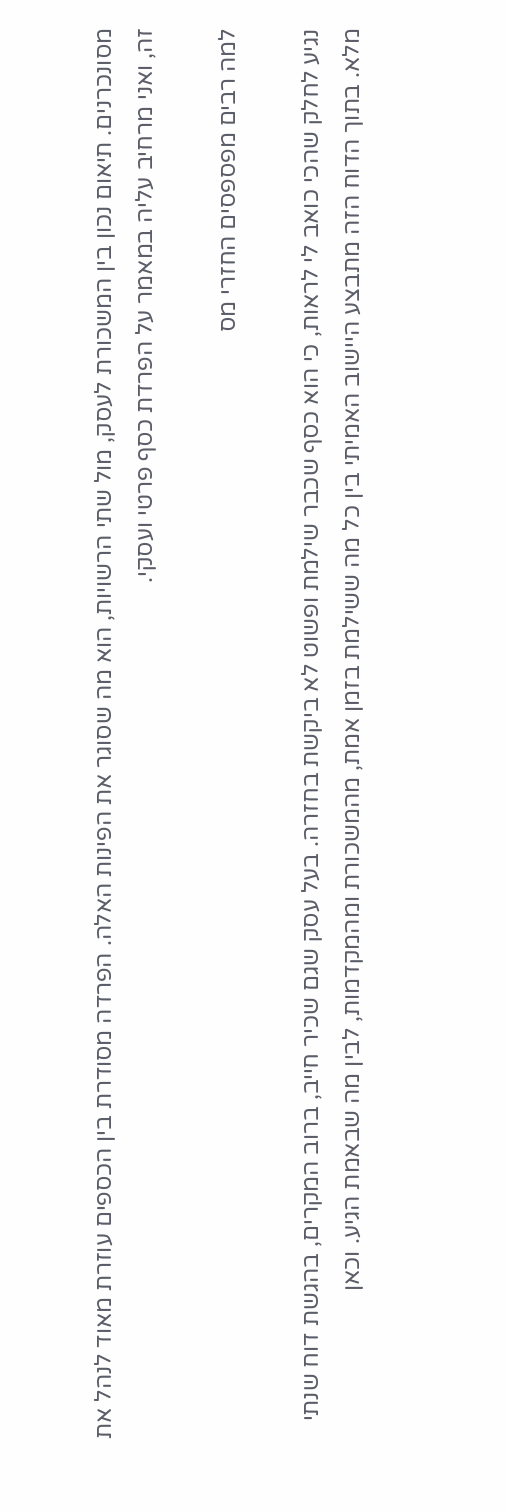מסונכרנים. תיאום נכון בין המשכורת לעסק, מול שתי הרשויות, הוא מה שסוגר את הפינות האלה. הפרדה מסודרת בין הכספים עוזרת מאוד לנהל את זה, ואני מרחיב עליה במאמר על הפרדת כסף פרטי ועסקי.

למה רבים מפספסים החזרי מס

נגיע לחלק שהכי כואב לי לראות, כי הוא כסף שכבר שילמת ופשוט לא ביקשת בחזרה. בעל עסק שגם שכיר חייב, ברוב המקרים, בהגשת דוח שנתי מלא. בתוך הדוח הזה מתבצע היישוב האמיתי בין כל מה ששילמת בזמן אמת, מהמשכורת ומהמקדמות, לבין מה שבאמת הגיע. וכאן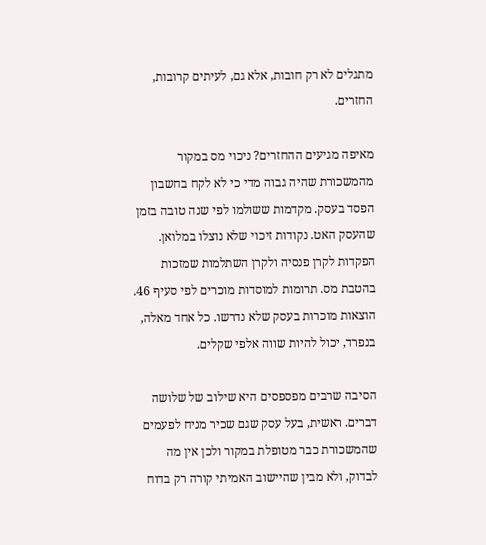מתגלים לא רק חובות, אלא גם, לעיתים קרובות, החזרים.

מאיפה מגיעים ההחזרים? ניכוי מס במקור מהמשכורת שהיה גבוה מדי כי לא לקח בחשבון הפסד בעסק. מקדמות ששולמו לפי שנה טובה בזמן שהעסק האט. נקודות זיכוי שלא נוצלו במלואן. הפקדות לקרן פנסיה ולקרן השתלמות שמזכות בהטבת מס. תרומות למוסדות מוכרים לפי סעיף 46. הוצאות מוכרות בעסק שלא נדרשו. כל אחד מאלה, בנפרד, יכול להיות שווה אלפי שקלים.

הסיבה שרבים מפספסים היא שילוב של שלושה דברים. ראשית, בעל עסק שגם שכיר מניח לפעמים שהמשכורת כבר מטופלת במקור ולכן אין מה לבדוק, ולא מבין שהיישוב האמיתי קורה רק בדוח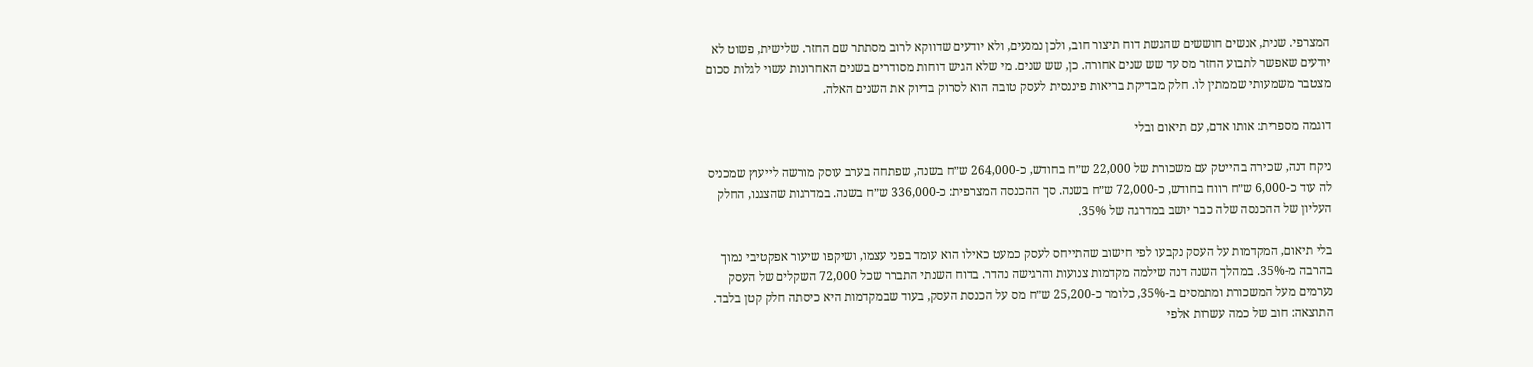המצרפי. שנית, אנשים חוששים שהגשת דוח תיצור חוב, ולכן נמנעים, ולא יודעים שדווקא לרוב מסתתר שם החזר. שלישית, פשוט לא יודעים שאפשר לתבוע החזר מס עד שש שנים אחורה. כן, שש שנים. מי שלא הגיש דוחות מסודרים בשנים האחרונות עשוי לגלות סכום מצטבר משמעותי שממתין לו. חלק מבדיקת בריאות פיננסית לעסק טובה הוא לסרוק בדיוק את השנים האלה.

דוגמה מספרית: אותו אדם, עם תיאום ובלי

ניקח דנה, שכירה בהייטק עם משכורת של 22,000 ש״ח בחודש, כ-264,000 ש״ח בשנה, שפתחה בערב עוסק מורשה לייעוץ שמכניס לה עוד כ-6,000 ש״ח רווח בחודש, כ-72,000 ש״ח בשנה. סך ההכנסה המצרפית: כ-336,000 ש״ח בשנה. במדרגות שהצגנו, החלק העליון של ההכנסה שלה כבר יושב במדרגה של 35%.

בלי תיאום, המקדמות על העסק נקבעו לפי חישוב שהתייחס לעסק כמעט כאילו הוא עומד בפני עצמו, ושיקפו שיעור אפקטיבי נמוך בהרבה מ-35%. במהלך השנה דנה שילמה מקדמות צנועות והרגישה נהדר. בדוח השנתי התברר שכל 72,000 השקלים של העסק נערמים מעל המשכורת ומתמסים ב-35%, כלומר כ-25,200 ש״ח מס על הכנסת העסק, בעוד שבמקדמות היא כיסתה חלק קטן בלבד. התוצאה: חוב של כמה עשרות אלפי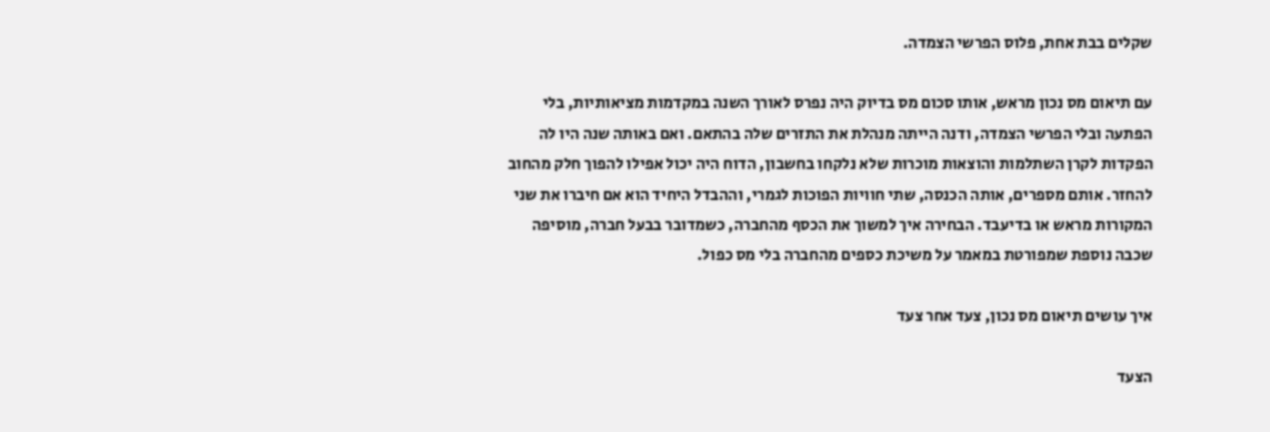שקלים בבת אחת, פלוס הפרשי הצמדה.

עם תיאום מס נכון מראש, אותו סכום מס בדיוק היה נפרס לאורך השנה במקדמות מציאותיות, בלי הפתעה ובלי הפרשי הצמדה, ודנה הייתה מנהלת את התזרים שלה בהתאם. ואם באותה שנה היו לה הפקדות לקרן השתלמות והוצאות מוכרות שלא נלקחו בחשבון, הדוח היה יכול אפילו להפוך חלק מהחוב להחזר. אותם מספרים, אותה הכנסה, שתי חוויות הפוכות לגמרי, וההבדל היחיד הוא אם חיברו את שני המקורות מראש או בדיעבד. הבחירה איך למשוך את הכסף מהחברה, כשמדובר בבעל חברה, מוסיפה שכבה נוספת שמפורטת במאמר על משיכת כספים מהחברה בלי מס כפול.

איך עושים תיאום מס נכון, צעד אחר צעד

הצעד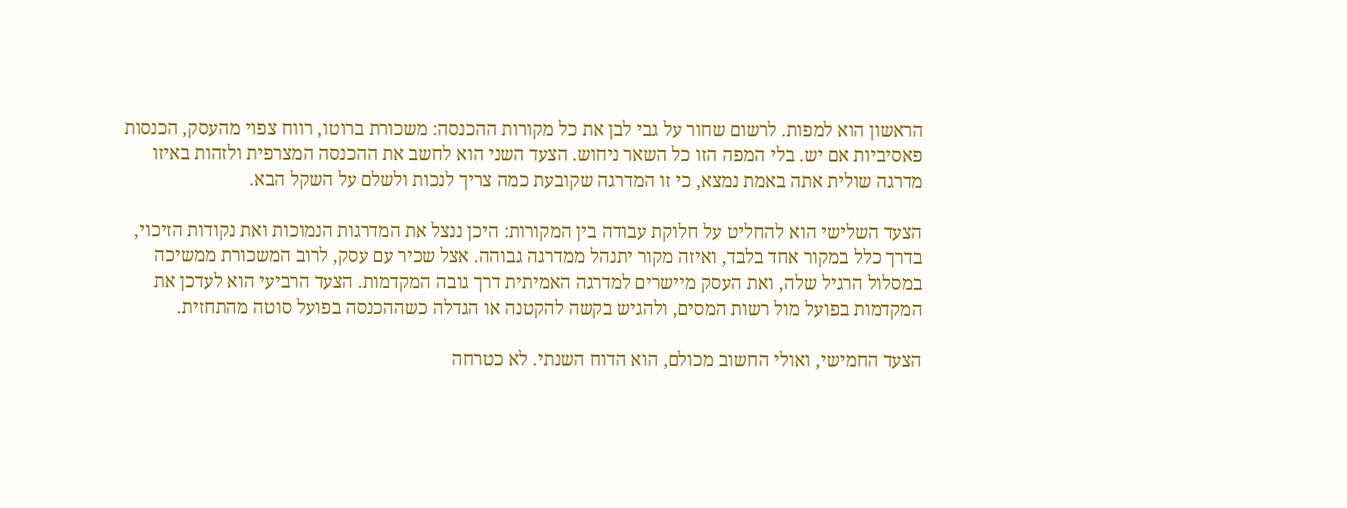הראשון הוא למפות. לרשום שחור על גבי לבן את כל מקורות ההכנסה: משכורת ברוטו, רווח צפוי מהעסק, הכנסות פאסיביות אם יש. בלי המפה הזו כל השאר ניחוש. הצעד השני הוא לחשב את ההכנסה המצרפית ולזהות באיזו מדרגה שולית אתה באמת נמצא, כי זו המדרגה שקובעת כמה צריך לנכות ולשלם על השקל הבא.

הצעד השלישי הוא להחליט על חלוקת עבודה בין המקורות: היכן ננצל את המדרגות הנמוכות ואת נקודות הזיכוי, בדרך כלל במקור אחד בלבד, ואיזה מקור יתנהל ממדרגה גבוהה. אצל שכיר עם עסק, לרוב המשכורת ממשיכה במסלול הרגיל שלה, ואת העסק מיישרים למדרגה האמיתית דרך גובה המקדמות. הצעד הרביעי הוא לעדכן את המקדמות בפועל מול רשות המסים, ולהגיש בקשה להקטנה או הגדלה כשההכנסה בפועל סוטה מהתחזית.

הצעד החמישי, ואולי החשוב מכולם, הוא הדוח השנתי. לא כטרחה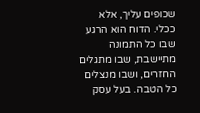שכופים עליך, אלא ככלי. הדוח הוא הרגע שבו כל התמונה מתיישבת, שבו מתגלים החזרים, ושבו מנצלים כל הטבה. בעל עסק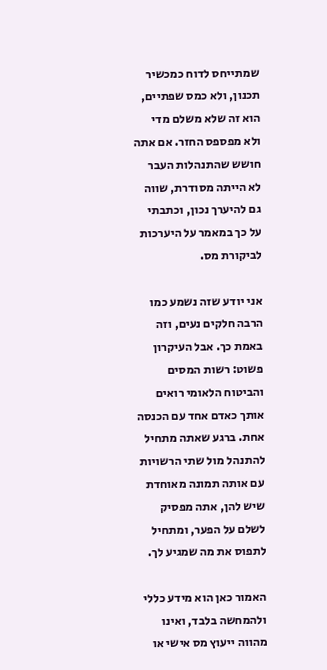שמתייחס לדוח כמכשיר תכנון, ולא כמס שפתיים, הוא זה שלא משלם מדי ולא מפספס החזר. אם אתה חושש שהתנהלות העבר לא הייתה מסודרת, שווה גם להיערך נכון, וכתבתי על כך במאמר על היערכות לביקורת מס.

אני יודע שזה נשמע כמו הרבה חלקים נעים, וזה באמת כך. אבל העיקרון פשוט: רשות המסים והביטוח הלאומי רואים אותך כאדם אחד עם הכנסה אחת. ברגע שאתה מתחיל להתנהל מול שתי הרשויות עם אותה תמונה מאוחדת שיש להן, אתה מפסיק לשלם על הפער, ומתחיל לתפוס את מה שמגיע לך.

האמור כאן הוא מידע כללי ולהמחשה בלבד, ואינו מהווה ייעוץ מס אישי או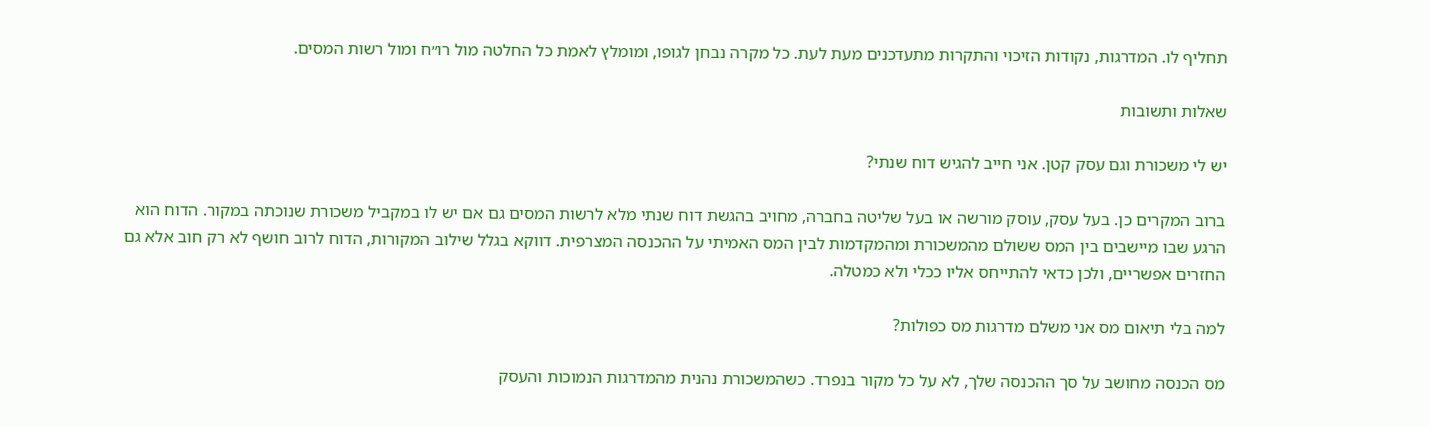תחליף לו. המדרגות, נקודות הזיכוי והתקרות מתעדכנים מעת לעת. כל מקרה נבחן לגופו, ומומלץ לאמת כל החלטה מול רו״ח ומול רשות המסים.

שאלות ותשובות

יש לי משכורת וגם עסק קטן. אני חייב להגיש דוח שנתי?

ברוב המקרים כן. בעל עסק, עוסק מורשה או בעל שליטה בחברה, מחויב בהגשת דוח שנתי מלא לרשות המסים גם אם יש לו במקביל משכורת שנוכתה במקור. הדוח הוא הרגע שבו מיישבים בין המס ששולם מהמשכורת ומהמקדמות לבין המס האמיתי על ההכנסה המצרפית. דווקא בגלל שילוב המקורות, הדוח לרוב חושף לא רק חוב אלא גם החזרים אפשריים, ולכן כדאי להתייחס אליו ככלי ולא כמטלה.

למה בלי תיאום מס אני משלם מדרגות מס כפולות?

מס הכנסה מחושב על סך ההכנסה שלך, לא על כל מקור בנפרד. כשהמשכורת נהנית מהמדרגות הנמוכות והעסק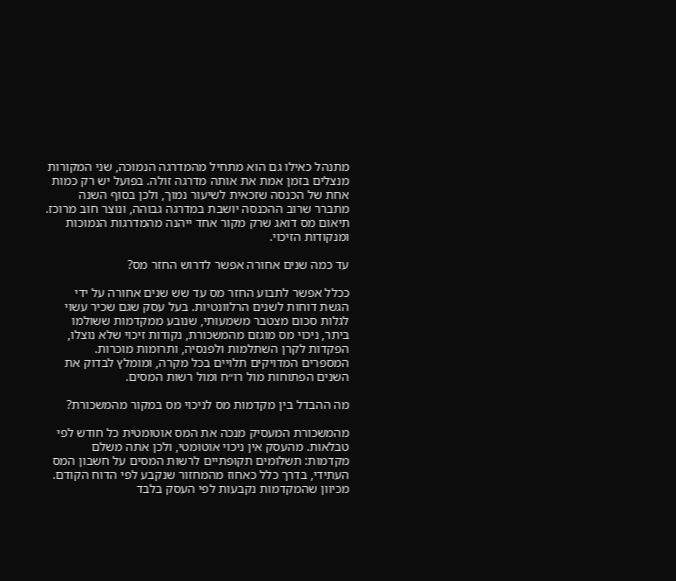מתנהל כאילו גם הוא מתחיל מהמדרגה הנמוכה, שני המקורות מנצלים בזמן אמת את אותה מדרגה זולה. בפועל יש רק כמות אחת של הכנסה שזכאית לשיעור נמוך, ולכן בסוף השנה מתברר שרוב ההכנסה יושבת במדרגה גבוהה, ונוצר חוב מרוכז. תיאום מס דואג שרק מקור אחד ייהנה מהמדרגות הנמוכות ומנקודות הזיכוי.

עד כמה שנים אחורה אפשר לדרוש החזר מס?

ככלל אפשר לתבוע החזר מס עד שש שנים אחורה על ידי הגשת דוחות לשנים הרלוונטיות. בעל עסק שגם שכיר עשוי לגלות סכום מצטבר משמעותי, שנובע ממקדמות ששולמו ביתר, ניכוי מס מוגזם מהמשכורת, נקודות זיכוי שלא נוצלו, הפקדות לקרן השתלמות ולפנסיה, ותרומות מוכרות. המספרים המדויקים תלויים בכל מקרה, ומומלץ לבדוק את השנים הפתוחות מול רו״ח ומול רשות המסים.

מה ההבדל בין מקדמות מס לניכוי מס במקור מהמשכורת?

מהמשכורת המעסיק מנכה את המס אוטומטית כל חודש לפי טבלאות. מהעסק אין ניכוי אוטומטי, ולכן אתה משלם מקדמות: תשלומים תקופתיים לרשות המסים על חשבון המס העתידי, בדרך כלל כאחוז מהמחזור שנקבע לפי הדוח הקודם. מכיוון שהמקדמות נקבעות לפי העסק בלבד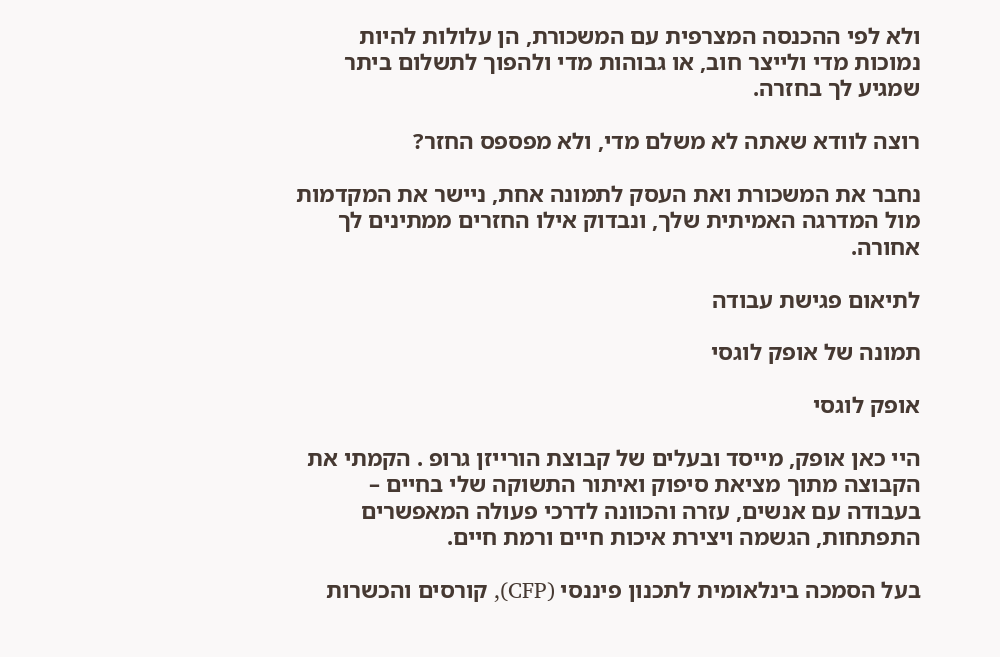ולא לפי ההכנסה המצרפית עם המשכורת, הן עלולות להיות נמוכות מדי ולייצר חוב, או גבוהות מדי ולהפוך לתשלום ביתר שמגיע לך בחזרה.

רוצה לוודא שאתה לא משלם מדי, ולא מפספס החזר?

נחבר את המשכורת ואת העסק לתמונה אחת, ניישר את המקדמות מול המדרגה האמיתית שלך, ונבדוק אילו החזרים ממתינים לך אחורה.

לתיאום פגישת עבודה

תמונה של אופק לוגסי

אופק לוגסי

היי כאן אופק, מייסד ובעלים של קבוצת הורייזן גרופ . הקמתי את הקבוצה מתוך מציאת סיפוק ואיתור התשוקה שלי בחיים – בעבודה עם אנשים, עזרה והכוונה לדרכי פעולה המאפשרים התפתחות, הגשמה ויצירת איכות חיים ורמת חיים.

בעל הסמכה בינלאומית לתכנון פיננסי (CFP), קורסים והכשרות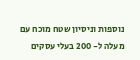נוספות וניסיון שטח מוכח עם מעלה ל- 200 בעלי עסקים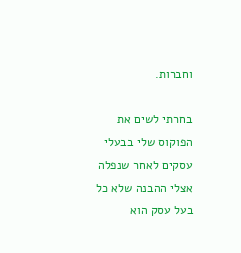וחברות.

בחרתי לשים את הפוקוס שלי בבעלי עסקים לאחר שנפלה אצלי ההבנה שלא כל בעל עסק הוא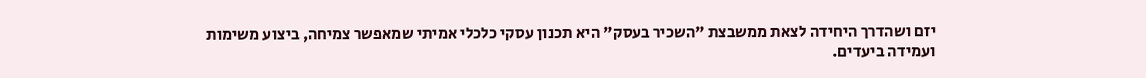יזם ושהדרך היחידה לצאת ממשבצת "השכיר בעסק" היא תכנון עסקי כלכלי אמיתי שמאפשר צמיחה, ביצוע משימות ועמידה ביעדים.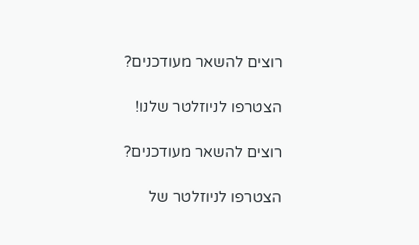רוצים להשאר מעודכנים?

הצטרפו לניוזלטר שלנו!

רוצים להשאר מעודכנים?

הצטרפו לניוזלטר של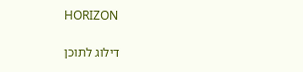HORIZON

דילוג לתוכן